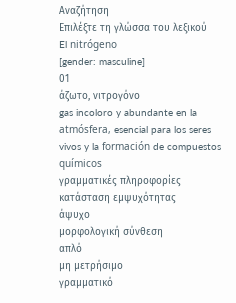Αναζήτηση
Επιλέξτε τη γλώσσα του λεξικού
El nitrógeno
[gender: masculine]
01
άζωτο, νιτρογόνο
gas incoloro y abundante en la atmósfera, esencial para los seres vivos y la formación de compuestos químicos
γραμματικές πληροφορίες
κατάσταση εμψυχότητας
άψυχο
μορφολογική σύνθεση
απλό
μη μετρήσιμο
γραμματικό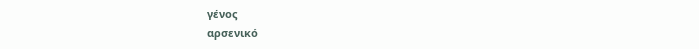γένος
αρσενικό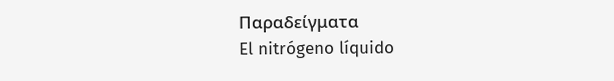Παραδείγματα
El nitrógeno líquido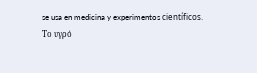se usa en medicina y experimentos científicos.
Το υγρό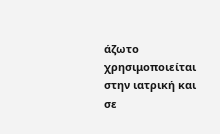άζωτο χρησιμοποιείται στην ιατρική και σε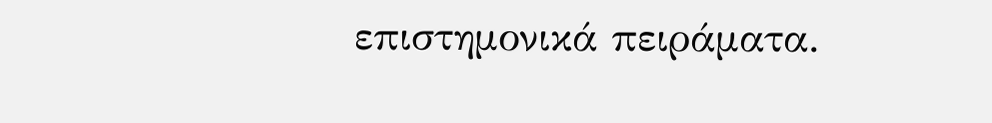επιστημονικά πειράματα.